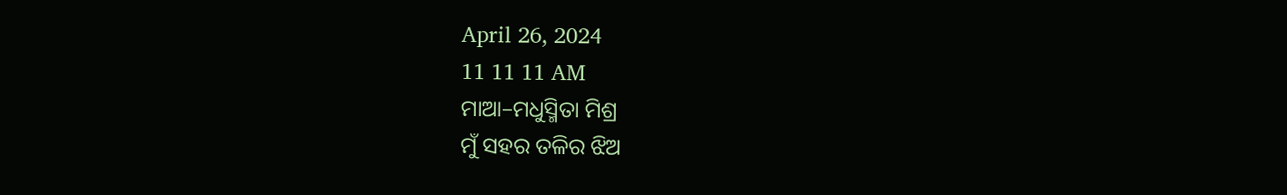April 26, 2024
11 11 11 AM
ମାଆ–ମଧୁସ୍ମିତା ମିଶ୍ର
ମୁଁ ସହର ତଳିର ଝିଅ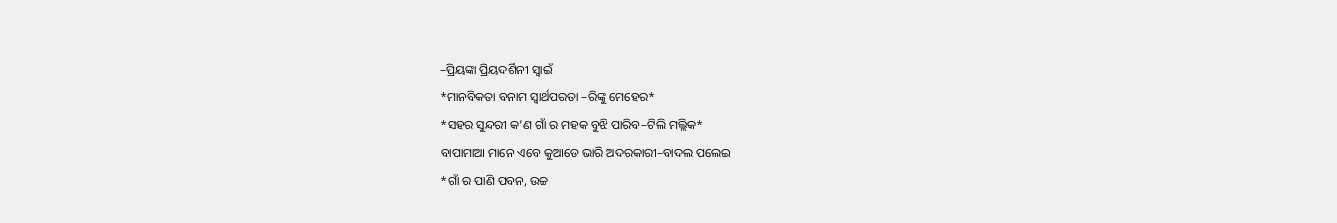–ପ୍ରିୟଙ୍କା ପ୍ରିୟଦର୍ଶିନୀ ସ୍ବାଇଁ
*ମାନବିକତା ବନାମ ସ୍ୱାର୍ଥପରତା –ରିଙ୍କୁ ମେହେର*
*ସହର ସୁନ୍ଦରୀ କ’ଣ ଗାଁ ର ମହକ ବୁଝି ପାରିବ–ଟିଲି ମଲ୍ଲିକ*
ବାପାମାଆ ମାନେ ଏବେ କୁଆଡେ ଭାରି ଅଦରକାରୀ–ବାଦଲ ପଲେଇ
*ଗାଁ ର ପାଣି ପବନ, ଉଚ୍ଚ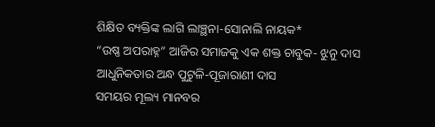ଶିକ୍ଷିତ ବ୍ୟକ୍ତିଙ୍କ ଲାଗି ଲାଞ୍ଛନା-ସୋନାଲି ନାୟକ*
“ଉଷ୍ଣ ଅପରାହ୍ନ” ଆଜିର ସମାଜକୁ ଏକ ଶକ୍ତ ଚାବୁକ- ଝୁନୁ ଦାସ
ଆଧୁନିକତାର ଅନ୍ଧ ପୁଟୁଳି-ପୂଜାରାଣୀ ଦାସ
ସମୟର ମୂଲ୍ୟ ମାନବର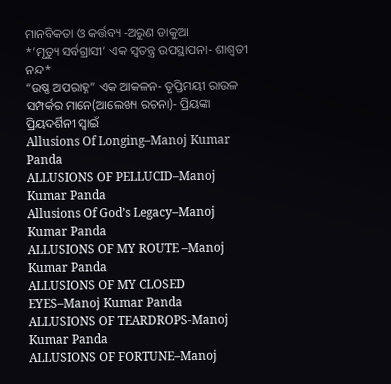ମାନବିକତା ଓ କର୍ତ୍ତବ୍ୟ -ଅରୁଣ ଡାକୁଆ
*’ମୃତ୍ୟୁ ସର୍ବଗ୍ରାସୀ’ ଏକ ସ୍ୱତନ୍ତ୍ର ଉପସ୍ଥାପନା- ଶାଶ୍ଵତୀ ନନ୍ଦ*
“ଉଷ୍ଣ ଅପରାହ୍ନ” ଏକ ଆକଳନ- ତୃପ୍ତିମୟୀ ରାଉଳ
ସମ୍ପର୍କର ମାନେ(ଆଲେଖ୍ୟ ରଚନା)- ପ୍ରିୟଙ୍କା ପ୍ରିୟଦର୍ଶିନୀ ସ୍ୱାଇଁ
Allusions Of Longing–Manoj Kumar Panda
ALLUSIONS OF PELLUCID–Manoj Kumar Panda
Allusions Of God’s Legacy–Manoj Kumar Panda
ALLUSIONS OF MY ROUTE –Manoj Kumar Panda
ALLUSIONS OF MY CLOSED EYES–Manoj Kumar Panda
ALLUSIONS OF TEARDROPS-Manoj Kumar Panda
ALLUSIONS OF FORTUNE–Manoj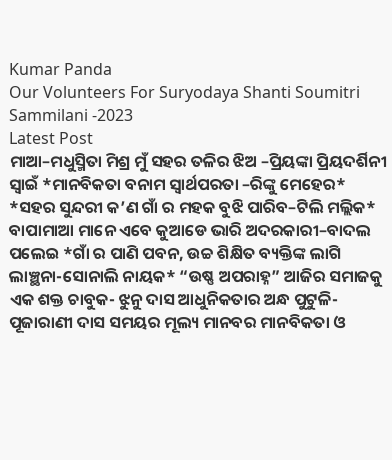Kumar Panda
Our Volunteers For Suryodaya Shanti Soumitri Sammilani -2023
Latest Post
ମାଆ–ମଧୁସ୍ମିତା ମିଶ୍ର ମୁଁ ସହର ତଳିର ଝିଅ –ପ୍ରିୟଙ୍କା ପ୍ରିୟଦର୍ଶିନୀ ସ୍ବାଇଁ *ମାନବିକତା ବନାମ ସ୍ୱାର୍ଥପରତା –ରିଙ୍କୁ ମେହେର* *ସହର ସୁନ୍ଦରୀ କ’ଣ ଗାଁ ର ମହକ ବୁଝି ପାରିବ–ଟିଲି ମଲ୍ଲିକ* ବାପାମାଆ ମାନେ ଏବେ କୁଆଡେ ଭାରି ଅଦରକାରୀ–ବାଦଲ ପଲେଇ *ଗାଁ ର ପାଣି ପବନ, ଉଚ୍ଚ ଶିକ୍ଷିତ ବ୍ୟକ୍ତିଙ୍କ ଲାଗି ଲାଞ୍ଛନା-ସୋନାଲି ନାୟକ* “ଉଷ୍ଣ ଅପରାହ୍ନ” ଆଜିର ସମାଜକୁ ଏକ ଶକ୍ତ ଚାବୁକ- ଝୁନୁ ଦାସ ଆଧୁନିକତାର ଅନ୍ଧ ପୁଟୁଳି-ପୂଜାରାଣୀ ଦାସ ସମୟର ମୂଲ୍ୟ ମାନବର ମାନବିକତା ଓ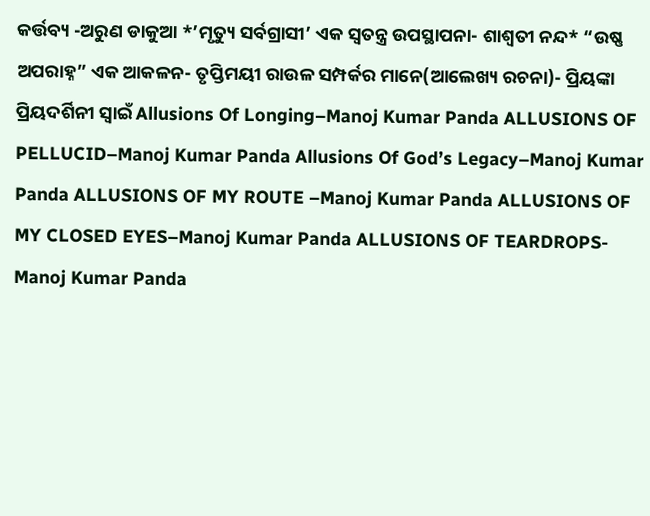କର୍ତ୍ତବ୍ୟ -ଅରୁଣ ଡାକୁଆ *’ମୃତ୍ୟୁ ସର୍ବଗ୍ରାସୀ’ ଏକ ସ୍ୱତନ୍ତ୍ର ଉପସ୍ଥାପନା- ଶାଶ୍ଵତୀ ନନ୍ଦ* “ଉଷ୍ଣ ଅପରାହ୍ନ” ଏକ ଆକଳନ- ତୃପ୍ତିମୟୀ ରାଉଳ ସମ୍ପର୍କର ମାନେ(ଆଲେଖ୍ୟ ରଚନା)- ପ୍ରିୟଙ୍କା ପ୍ରିୟଦର୍ଶିନୀ ସ୍ୱାଇଁ Allusions Of Longing–Manoj Kumar Panda ALLUSIONS OF PELLUCID–Manoj Kumar Panda Allusions Of God’s Legacy–Manoj Kumar Panda ALLUSIONS OF MY ROUTE –Manoj Kumar Panda ALLUSIONS OF MY CLOSED EYES–Manoj Kumar Panda ALLUSIONS OF TEARDROPS-Manoj Kumar Panda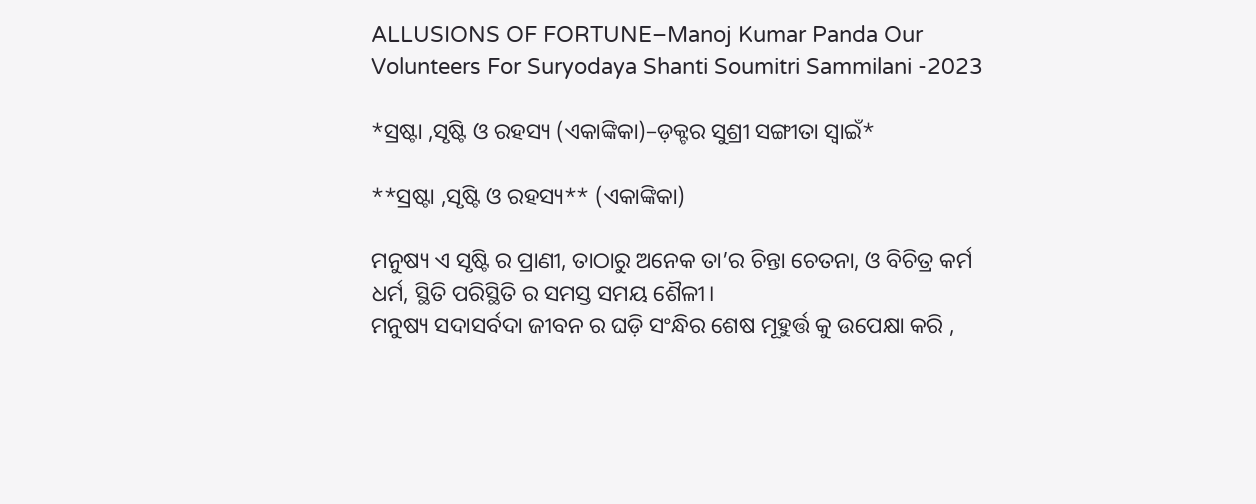ALLUSIONS OF FORTUNE–Manoj Kumar Panda Our Volunteers For Suryodaya Shanti Soumitri Sammilani -2023

*ସ୍ରଷ୍ଟା ,ସୃଷ୍ଟି ଓ ରହସ୍ୟ (ଏକାଙ୍କିକା)–ଡ଼କ୍ଟର ସୁଶ୍ରୀ ସଙ୍ଗୀତା ସ୍ବାଇଁ*

**ସ୍ରଷ୍ଟା ,ସୃଷ୍ଟି ଓ ରହସ୍ୟ** (ଏକାଙ୍କିକା)

ମନୁଷ୍ୟ ଏ ସୃଷ୍ଟି ର ପ୍ରାଣୀ, ତାଠାରୁ ଅନେକ ତା’ର ଚିନ୍ତା ଚେତନା, ଓ ବିଚିତ୍ର କର୍ମ ଧର୍ମ, ସ୍ଥିତି ପରିସ୍ଥିତି ର ସମସ୍ତ ସମୟ ଶୈଳୀ।
ମନୁଷ୍ୟ ସଦାସର୍ବଦା ଜୀବନ ର ଘଡ଼ି ସଂନ୍ଧିର ଶେଷ ମୂହୁର୍ତ୍ତ କୁ ଉପେକ୍ଷା କରି ,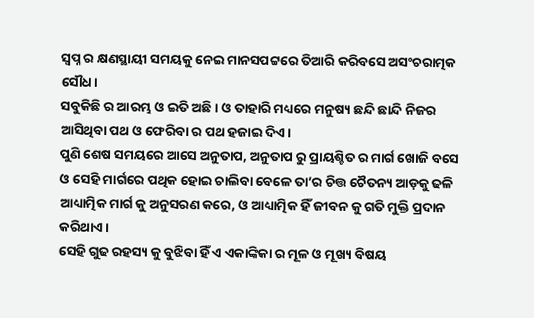ସ୍ବପ୍ନ ର କ୍ଷଣସ୍ଥାୟୀ ସମୟକୁ ନେଇ ମାନସପଟ୍ଟରେ ତିଆରି କରିବସେ ଅସଂଚରାତ୍ମକ ସୌଧ।
ସବୁକିଛି ର ଆରମ୍ଭ ଓ ଇତି ଅଛି। ଓ ତାହାରି ମଧ୍ୟରେ ମନୁଷ୍ୟ ଛନ୍ଦି ଛାନ୍ଦି ନିଜର ଆସିଥିବା ପଥ ଓ ଫେରିବା ର ପଥ ହଜାଇ ଦିଏ।
ପୁଣି ଶେଷ ସମୟରେ ଆସେ ଅନୁତାପ, ଅନୁତାପ ରୁ ପ୍ରାୟଶ୍ଚିତ ର ମାର୍ଗ ଖୋଜି ବସେ ଓ ସେହି ମାର୍ଗରେ ପଥିକ ହୋଇ ଚାଲିବା ବେଳେ ତା’ର ଚିତ୍ତ ଚୈତନ୍ୟ ଆଡ଼କୁ ଢଳି ଆଧ୍ୟାତ୍ମିକ ମାର୍ଗ କୁ ଅନୁସରଣ କରେ, ଓ ଆଧ୍ୟାତ୍ମିକ ହିଁ ଜୀବନ କୁ ଗତି ମୁକ୍ତି ପ୍ରଦାନ କରିଥାଏ।
ସେହି ଗୁଢ ରହସ୍ୟ କୁ ବୁଝିବା ହିଁ ଏ ଏକାଙ୍କିକା ର ମୂଳ ଓ ମୂଖ୍ୟ ବିଷୟ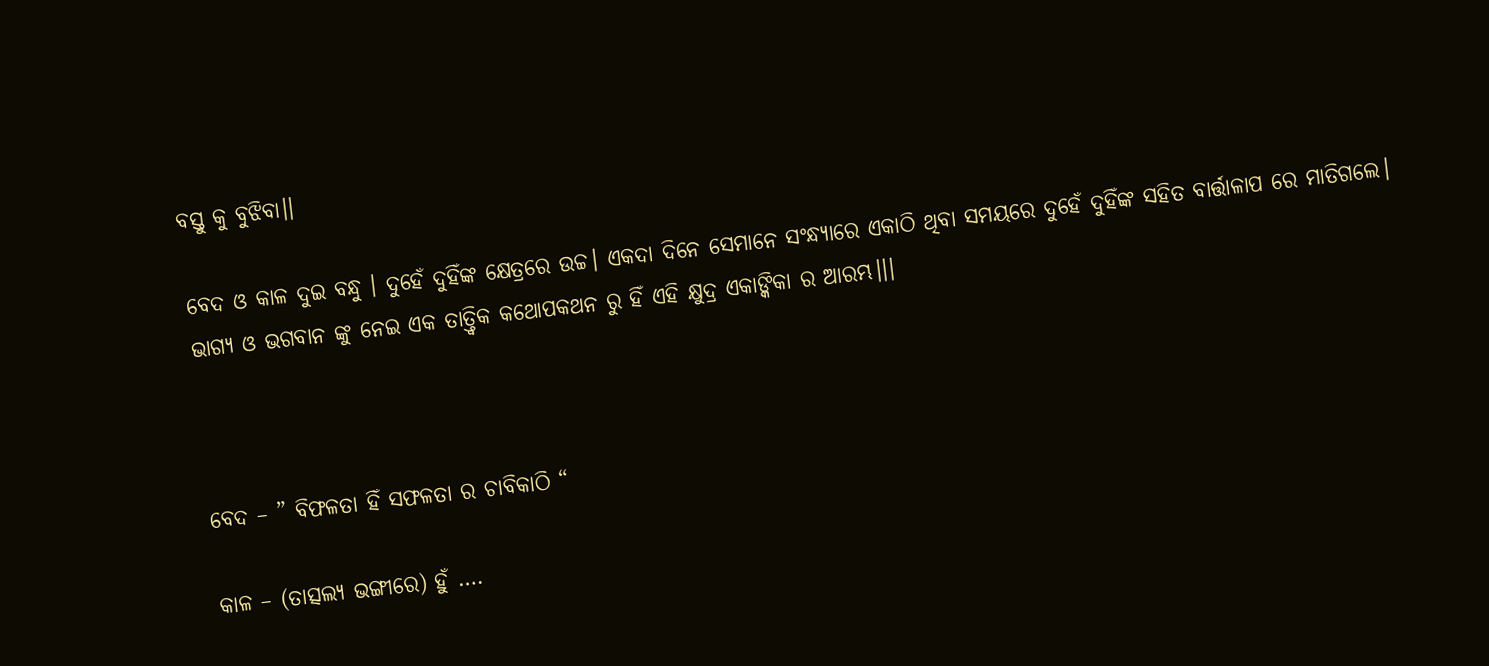ବସ୍ତୁ କୁ ବୁଝିବା।।

ବେଦ ଓ କାଳ ଦୁଇ ବନ୍ଧୁ ‌। ଦୁହେଁ ଦୁହିଁଙ୍କ କ୍ଷେତ୍ରରେ ଉଚ୍ଚ। ଏକଦା ଦିନେ ସେମାନେ ସଂନ୍ଧ୍ୟାରେ ଏକାଠି ଥିବା ସମୟରେ ଦୁହେଁ ଦୁହିଁଙ୍କ ସହିତ ବାର୍ତ୍ତାଳାପ ରେ ମାତିଗଲେ।
ଭାଗ୍ୟ ଓ ଭଗବାନ ଙ୍କୁ ନେଇ ଏକ ତାତ୍ତ୍ବିକ କଥୋପକଥନ ରୁ ହିଁ ଏହି କ୍ଷୁଦ୍ର ଏକାଙ୍କିକା ର ଆରମ୍ଭ।।।



ବେଦ – ” ବିଫଳତା ହିଁ ସଫଳତା ର ଚାବିକାଠି “

କାଳ – (ତାତ୍ସଲ୍ୟ ଭଙ୍ଗୀରେ) ହୁଁ ….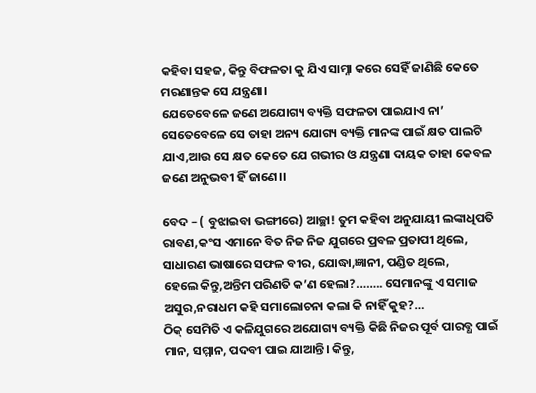କହିବା ସହଜ, କିନ୍ତୁ ବିଫଳତା କୁ ଯିଏ ସାମ୍ନା କରେ ସେହିଁ ଜାଣିଛି କେତେ ମରଣାନ୍ତକ ସେ ଯନ୍ତ୍ରଣା।
ଯେତେବେଳେ ଜଣେ ଅଯୋଗ୍ୟ ବ୍ୟକ୍ତି ସଫଳତା ପାଇଯାଏ ନା’ ସେତେବେଳେ ସେ ତାହା ଅନ୍ୟ ଯୋଗ୍ୟ ବ୍ୟକ୍ତି ମାନଙ୍କ ପାଇଁ କ୍ଷତ ପାଲଟି ଯାଏ,ଆଉ ସେ କ୍ଷତ କେତେ ଯେ ଗଭୀର ଓ ଯନ୍ତ୍ରଣା ଦାୟକ ତାହା କେବଳ ଜଣେ ଅନୁଭବୀ ହିଁ ଜାଣେ।।

ବେଦ – ( ବୁଝାଇବା ଭଙ୍ଗୀରେ) ଆଚ୍ଛା! ତୁମ କହିବା ଅନୁଯାୟୀ ଲଙ୍କାଧିପତି ରାବଣ,କଂସ ଏମାନେ ବିତ ନିଜ ନିଜ ଯୁଗରେ ପ୍ରବଳ ପ୍ରତାପୀ ଥିଲେ, ସାଧାରଣ ଭାଷାରେ ସଫଳ ବୀର, ଯୋଦ୍ଧା,ଜ୍ଞାନୀ, ପଣ୍ଡିତ ଥିଲେ,
ହେଲେ କିନ୍ତୁ,ଅନ୍ତିମ ପରିଣତି କ’ଣ ହେଲା?…….. ସେମାନଙ୍କୁ ଏ ସମାଜ ଅସୁର,ନରାଧମ କହି ସମାଲୋଚନା କଲା କି ନାହିଁ କୁହ?…
ଠିକ୍ ସେମିତି ଏ କଳିଯୁଗରେ ଅଯୋଗ୍ୟ ବ୍ୟକ୍ତି କିଛି ନିଜର ପୂର୍ବ ପାରବ୍ଧ ପାଇଁ ମାନ, ସମ୍ମାନ, ପଦବୀ ପାଇ ଯାଆନ୍ତି। କିନ୍ତୁ,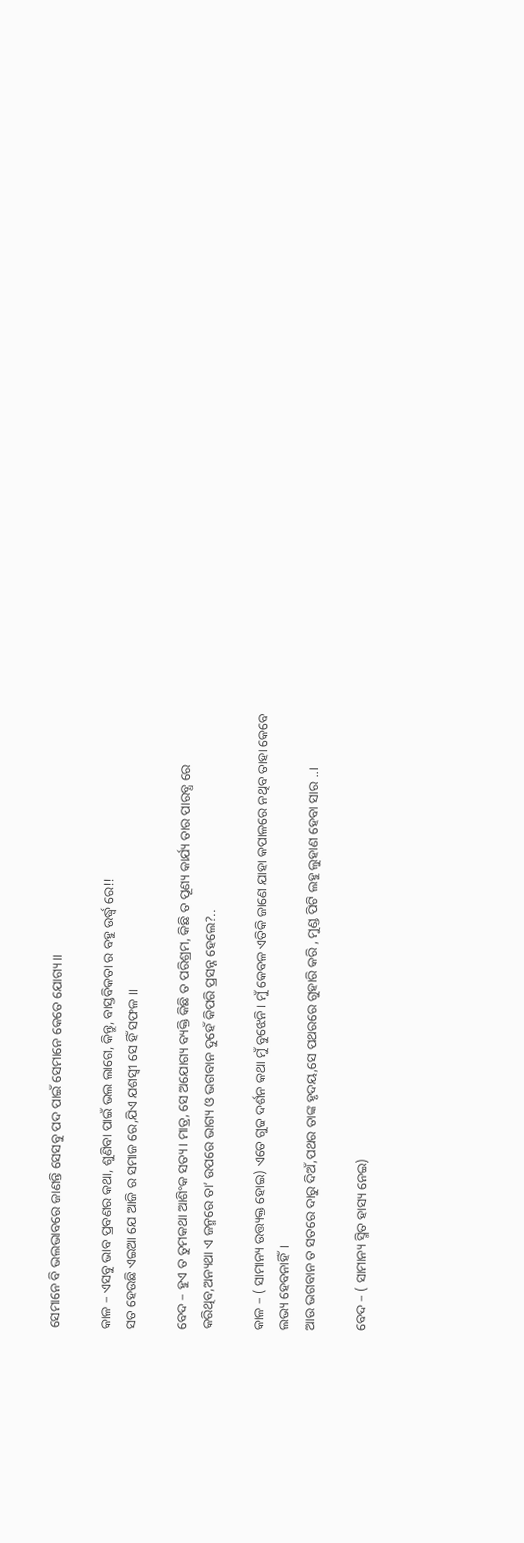ସେମାନେ ବି ଭଲଭାବରେ ଜାଣନ୍ତି ସେସବୁ ପଦ ପାଇଁ ସେମାନେ କେତେ ଯୋଗ୍ୟ।।

କାଳ – ଏସବୁ ଭାବ ପ୍ରବଣର କଥା, ଶୁଣିବା ପାଇଁ ଭଲ ଲାଗେ, କିନ୍ତୁ, ବାସ୍ତବିକତା ର ବହୁ ଉର୍ଦ୍ଧ୍ବ ରେ!!
ସତ ହେଉଛି ଏଇଆ ଯେ ଆଜି ର ସମାଜ ରେ,ଯିଏ ଯଶସ୍ବୀ ସେ ହିଁ ସଫଳ ।।

ବେଦ – ହୁଏ ତ ତୁମକଥା ଆଶିଂକ ସତ୍ୟ। ମାତ୍ର, ସେ ଅଯୋଗ୍ୟ ବ୍ୟକ୍ତି କିଛି ତ ପରିଶ୍ରମ, କିଛି ତ ପୂଣ୍ୟ କାର୍ଯ୍ୟ ତାର ପାରବ୍ଧ ରେ କରିଥିବ,ଅନ୍ୟଥା ଏ ଜନ୍ମରେ ତା’ ଉପରେ ଭାଗ୍ୟ ଓ ଭଗବାନ ଦୁହେଁ କିପରି ପ୍ରସନ୍ନ ହେଲେ?..

କାଳ – ( ସାମାନ୍ୟ ଉତ୍ତ୍ୟକ୍ତ ହୋଇ) ଏତେ ଗୁଢ ଦର୍ଶନ କଥା ମୁଁ ବୁଝେନି। ମୁଁ କେବଳ ଏତିକି ଜାଣେ ଯାହା କପାଳରେ ନଥିବ ତାହା କେବେ ଲଭ୍ୟ ହେବନାହିଁ।
ଆଉ ଭଗବାନ ତ ସତରେ ଦାରୁ ଦିଅଁ,ପଥର ତାଙ୍କ ହୃଦୟ,ସେ ପଥରରେ ଗୁହାରି କରି , ମୁଣ୍ଡ ପିଟି ଲହୁ ଲୁହାଣ ହେବା ସାର ..।

ବେଦ – ( ସାମାନ୍ୟ ସ୍ମିତ ହାସ୍ୟ ନେଇ)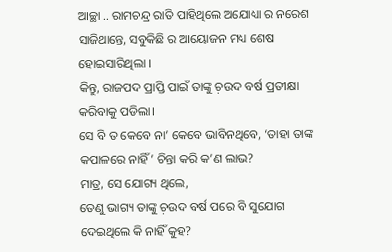ଆଚ୍ଛା .. ରାମଚନ୍ଦ୍ର ରାତି ପାହିଥିଲେ ଅଯୋଧ୍ୟା ର ନରେଶ ସାଜିଥାନ୍ତେ, ସବୁକିଛି ର ଆୟୋଜନ ମଧ୍ୟ ଶେଷ ହୋଇସାରିଥିଲା ।
କିନ୍ତୁ, ରାଜପଦ ପ୍ରାପ୍ତି ପାଇଁ ତାଙ୍କୁ ଚ଼ଉଦ ବର୍ଷ ପ୍ରତୀକ୍ଷା କରିବାକୁ ପଡିଲା।
ସେ ବି ତ କେବେ ନା’ କେବେ ଭାବିନଥିବେ, ‘ତାହା ତାଙ୍କ କପାଳରେ ନାହିଁ’ ଚିନ୍ତା କରି କ’ଣ ଲାଭ?
ମାତ୍ର, ସେ ଯୋଗ୍ୟ ଥିଲେ,
ତେଣୁ ଭାଗ୍ୟ ତାଙ୍କୁ ଚ଼ଉଦ ବର୍ଷ ପରେ ବି ସୁଯୋଗ ଦେଇଥିଲେ କି ନାହିଁ କୁହ?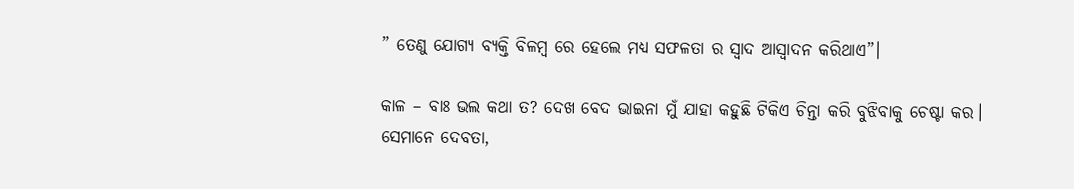” ତେଣୁ ଯୋଗ୍ୟ ବ୍ୟକ୍ତି ବିଳମ୍ବ ରେ ହେଲେ ମଧ୍ୟ ସଫଳତା ର ସ୍ବାଦ ଆସ୍ବାଦନ କରିଥାଏ”।

କାଳ – ବାଃ ଭଲ କଥା ତ? ଦେଖ ବେଦ ଭାଇନା ମୁଁ ଯାହା କହୁଛି ଟିକିଏ ଚିନ୍ତା କରି ବୁଝିବାକୁ ଚେଷ୍ଟା କର।
ସେମାନେ ଦେବତା,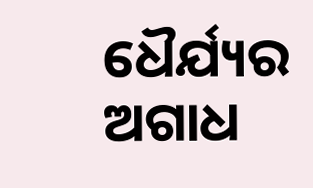ଧୈର୍ଯ୍ୟର ଅଗାଧ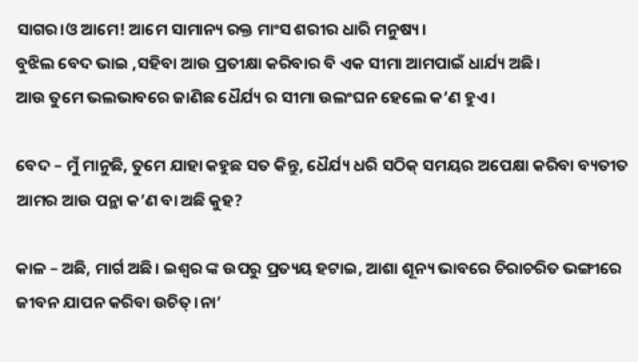ସାଗର।ଓ ଆମେ! ଆମେ ସାମାନ୍ୟ ରକ୍ତ ମାଂସ ଶରୀର ଧାରି ମନୁଷ୍ୟ।
ବୁଝିଲ ବେଦ ଭାଇ ,ସହିବା ଆଉ ପ୍ରତୀକ୍ଷା କରିବାର ବି ଏକ ସୀମା ଆମପାଇଁ ଧାର୍ଯ୍ୟ ଅଛି।
ଆଉ ତୁମେ ଭଲଭାବରେ ଜାଣିଛ ଧୈର୍ଯ୍ୟ ର ସୀମା ଉଲଂଘନ ହେଲେ କ’ଣ ହୁଏ।

ବେଦ – ମୁଁ ମାନୁଛି, ତୁମେ ଯାହା କହୁଛ ସତ କିନ୍ତୁ, ଧୈର୍ଯ୍ୟ ଧରି ସଠିକ୍ ସମୟର ଅପେକ୍ଷା କରିବା ବ୍ୟତୀତ ଆମର ଆଉ ପନ୍ଥା କ’ଣ ବା ଅଛି କୁହ?

କାଳ – ଅଛି, ମାର୍ଗ ଅଛି। ଇଶ୍ଵର ଙ୍କ ଉପରୁ ପ୍ରତ୍ୟୟ ହଟାଇ, ଆଶା ଶୂନ୍ୟ ଭାବରେ ଚିରାଚରିତ ଭଙ୍ଗୀରେ ଜୀବନ ଯାପନ କରିବା ଉଚିତ୍।ନା’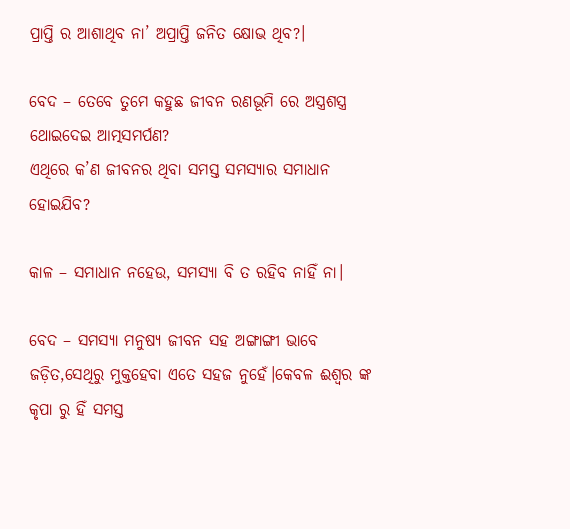ପ୍ରାପ୍ତି ର ଆଶାଥିବ ନା’ ଅପ୍ରାପ୍ତି ଜନିତ କ୍ଷୋଭ ଥିବ?।

ବେଦ – ତେବେ ତୁମେ କହୁଛ ଜୀବନ ରଣଭୂମି ରେ ଅସ୍ତ୍ରଶସ୍ତ୍ର ଥୋଇଦେଇ ଆତ୍ମସମର୍ପଣ?
ଏଥିରେ କ’ଣ ଜୀବନର ଥିବା ସମସ୍ତ ସମସ୍ୟାର ସମାଧାନ ହୋଇଯିବ?

କାଳ – ସମାଧାନ ନହେଉ, ସମସ୍ୟା ବି ତ ରହିବ ନାହିଁ ନା।

ବେଦ – ସମସ୍ୟା ମନୁଷ୍ୟ ଜୀବନ ସହ ଅଙ୍ଗାଙ୍ଗୀ ଭାବେ ଜଡ଼ିତ,ସେଥିରୁ ମୁକ୍ତହେବା ଏତେ ସହଜ ନୁହେଁ।କେବଳ ଈଶ୍ଵର ଙ୍କ କୃପା ରୁ ହିଁ ସମସ୍ତ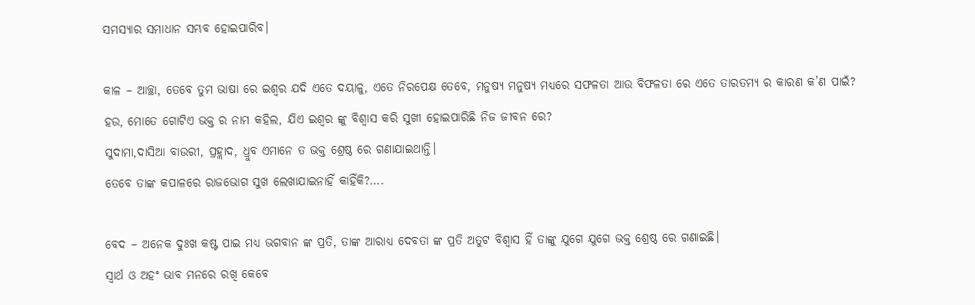ସମସ୍ୟାର ସମାଧାନ ସମ୍ଭବ ହୋଇପାରିବ।

କାଳ – ଆଚ୍ଛା, ତେବେ ତୁମ ଭାଷା ରେ ଇଶ୍ଵର ଯଦି ଏତେ ଦୟାଳୁ, ଏତେ ନିରପେକ୍ଷ ତେବେ, ମନୁଷ୍ୟ ମନୁଷ୍ୟ ମଧ୍ୟରେ ସଫଳତା ଆଉ ବିଫଳତା ରେ ଏତେ ତାରତମ୍ୟ ର କାରଣ କ’ଣ ପାଇଁ?
ହଉ, ମୋତେ ଗୋଟିଏ ଭକ୍ତ ର ନାମ କହିଲ, ଯିଏ ଇଶ୍ଵର ଙ୍କୁ ବିଶ୍ବାସ କରି ସୁଖୀ ହୋଇପାରିଛି ନିଜ ଜୀବନ ରେ?
ସୁଦାମା,ଦାସିଆ ବାଉରୀ, ପ୍ରହ୍ଲାଦ, ଧ୍ରୁବ ଏମାନେ ତ ଭକ୍ତ ଶ୍ରେଷ୍ଠ ରେ ଗଣାଯାଇଥାନ୍ତି।
ତେବେ ତାଙ୍କ କପାଳରେ ରାଜଭୋଗ ସୁଖ ଲେଖାଯାଇନାହିଁ କାହିଁକି?….

ବେଦ – ଅନେକ ଦୁଃଖ କଷ୍ଟ ପାଇ ମଧ୍ୟ ଭଗବାନ ଙ୍କ ପ୍ରତି, ତାଙ୍କ ଆରାଧ୍ୟ ଦେବତା ଙ୍କ ପ୍ରତି ଅତୁଟ ବିଶ୍ବାସ ହିଁ ତାଙ୍କୁ ଯୁଗେ ଯୁଗେ ଭକ୍ତ ଶ୍ରେଷ୍ଠ ରେ ଗଣାଇଛି।
ସ୍ଵାର୍ଥ ଓ ଅହଂ ଭାବ ମନରେ ରଖି କେବେ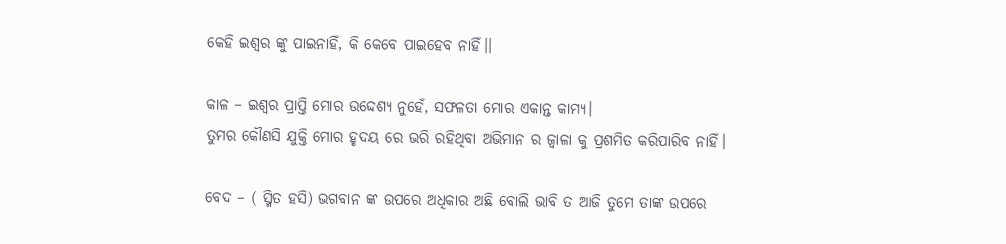କେହି ଇଶ୍ଵର ଙ୍କୁ ପାଇନାହିଁ, କି କେବେ ପାଇହେବ ନାହିଁ।।

କାଳ – ଇଶ୍ଵର ପ୍ରାପ୍ତି ମୋର ଉଦ୍ଦେଶ୍ୟ ନୁହେଁ, ସଫଳତା ମୋର ଏକାନ୍ତ କାମ୍ୟ।
ତୁମର କୌଣସି ଯୁକ୍ତି ମୋର ହୃଦୟ ରେ ଭରି ରହିଥିବା ଅଭିମାନ ର ଜ୍ଵାଳା କୁ ପ୍ରଶମିତ କରିପାରିବ ନାହିଁ।

ବେଦ – ( ସ୍ମିତ ହସି) ଭଗବାନ ଙ୍କ ଉପରେ ଅଧିକାର ଅଛି ବୋଲି ଭାବି ତ ଆଜି ତୁମେ ତାଙ୍କ ଉପରେ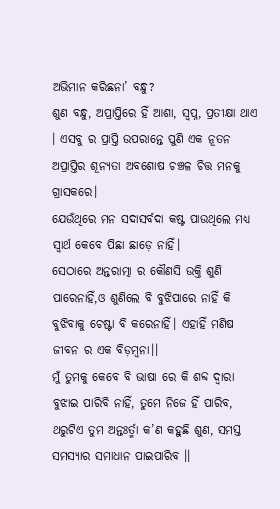ଅଭିମାନ କରିଛନା’ ବନ୍ଧୁ?
ଶୁଣ ବନ୍ଧୁ, ଅପ୍ରାପ୍ତିରେ ହିଁ ଆଶା, ସ୍ବପ୍ନ, ପ୍ରତୀକ୍ଷା ଥାଏ । ଏସବୁ ର ପ୍ରାପ୍ତି ଉପରାନ୍ତେ ପୁଣି ଏକ ନୂତନ ଅପ୍ରାପ୍ତିର ଶୂନ୍ୟତା ଅବଶୋଷ ଚଞ୍ଚଳ ଚିତ୍ତ ମନକୁ ଗ୍ରାସକରେ।
ଯେଉଁଥିରେ ମନ ସଦାସର୍ବଦା କଷ୍ଟ ପାଉଥିଲେ ମଧ୍ୟ ସ୍ବାର୍ଥ କେବେ ପିଛା ଛାଡ଼େ ନାହିଁ।
ସେଠାରେ ଅନ୍ତରାତ୍ମା ର କୌଣସି ଉକ୍ତି ଶୁଣି ପାରେନାହିଁ,ଓ ଶୁଣିଲେ ବି ବୁଝିପାରେ ନାହିଁ କି ବୁଝିବାକୁ ଚେଷ୍ଟା ବି କରେନାହିଁ। ଏହାହିଁ ମଣିଷ ଜୀବନ ର ଏକ ବିଡ଼ମ୍ବନା।।
ମୁଁ ତୁମକୁ କେବେ ବି ଭାଷା ରେ କି ଶବ୍ଦ ଦ୍ଵାରା ବୁଝାଇ ପାରିବି ନାହିଁ, ତୁମେ ନିଜେ ହିଁ ପାରିବ, ଥରୁଟିଏ ତୁମ ଅନ୍ତଃର୍ତ୍ମା କ’ଣ କହୁଛି ଶୁଣ, ସମସ୍ତ ସମସ୍ୟାର ସମାଧାନ ପାଇପାରିବ ।।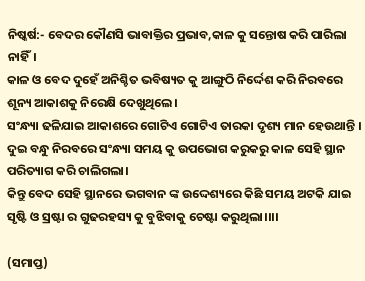ନିଷ୍କର୍ଷ:- ବେଦର କୌଣସି ଭାବାକ୍ତିର ପ୍ରଭାବ,କାଳ କୁ ସନ୍ତୋଷ କରି ପାରିଲା ନାହିଁ।
କାଳ ଓ ବେଦ ଦୁହେଁ ଅନିଶ୍ଚିତ ଭବିଷ୍ୟତ କୁ ଆଙ୍ଗୁଠି ନିର୍ଦ୍ଦେଶ କରି ନିରବରେ ଶୂନ୍ୟ ଆକାଶକୁ ନିରେକ୍ଷି ଦେଖୁଥିଲେ।
ସଂନ୍ଧ୍ୟା ଢଳିଯାଇ ଆକାଶରେ ଗୋଟିଏ ଗୋଟିଏ ତାରକା ଦୃଶ୍ୟ ମାନ ହେଉଥାନ୍ତି ।
ଦୁଇ ବନ୍ଧୁ ନିରବରେ ସଂନ୍ଧ୍ୟା ସମୟ କୁ ଉପଭୋଗ କରୁକରୁ କାଳ ସେହି ସ୍ଥାନ ପରିତ୍ୟାଗ କରି ଚାଲିଗଲା।
କିନ୍ତୁ ବେଦ ସେହି ସ୍ଥାନରେ ଭଗବାନ ଙ୍କ ଉଦ୍ଦେଶ୍ୟରେ କିଛି ସମୟ ଅଟକି ଯାଇ ସୃଷ୍ଟି ଓ ସ୍ରଷ୍ଟା ର ଗୁଢରହସ୍ୟ କୁ ବୁଝିବାକୁ ଚେଷ୍ଟା କରୁଥିଲା।।।।

(ସମାପ୍ତ)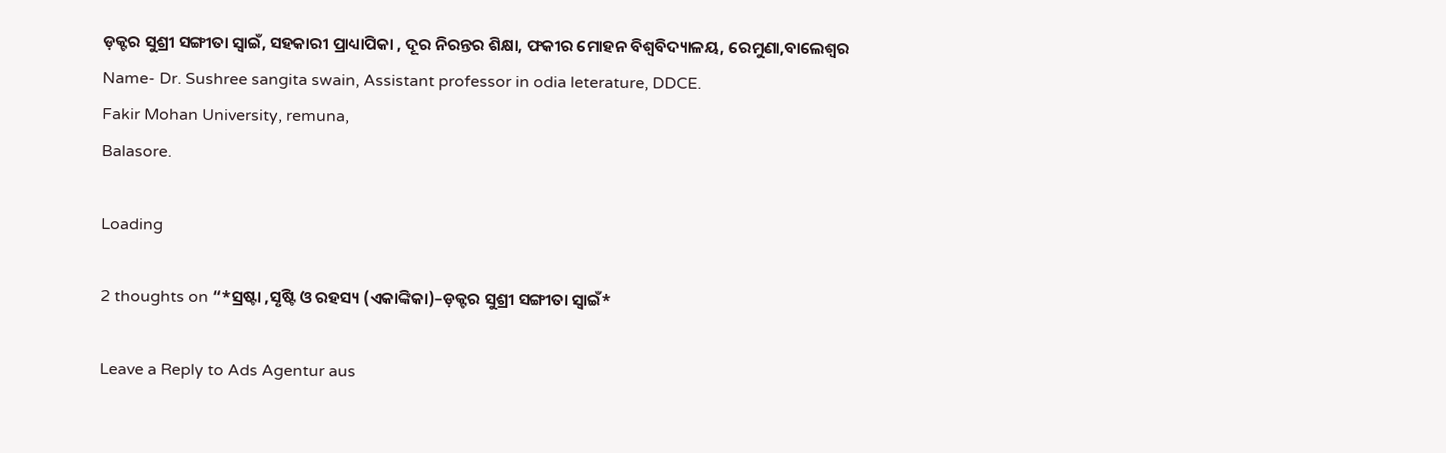ଡ଼କ୍ଟର ସୁଶ୍ରୀ ସଙ୍ଗୀତା ସ୍ବାଇଁ, ସହକାରୀ ପ୍ରାଧ୍ୟାପିକା , ଦୂର ନିରନ୍ତର ଶିକ୍ଷା, ଫକୀର ମୋହନ ବିଶ୍ବବିଦ୍ୟାଳୟ, ରେମୁଣା,ବାଲେଶ୍ଵର
Name- Dr. Sushree sangita swain, Assistant professor in odia leterature, DDCE.
Fakir Mohan University, remuna,
Balasore.

Loading

2 thoughts on “*ସ୍ରଷ୍ଟା ,ସୃଷ୍ଟି ଓ ରହସ୍ୟ (ଏକାଙ୍କିକା)–ଡ଼କ୍ଟର ସୁଶ୍ରୀ ସଙ୍ଗୀତା ସ୍ବାଇଁ*

Leave a Reply to Ads Agentur aus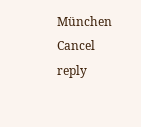München Cancel reply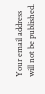Your email address will not be published.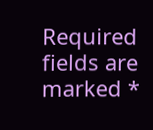Required fields are marked *